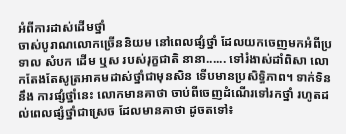អំពីការដាស់ដើមថ្នាំ
ចាស់បូរាណលោកច្រើននិយម នៅពេលផ្សំថ្នាំ ដែលយកចេញមកអំពីប្រទាល សំបក ដើម ឬស របស់រុក្ខជាតិ នានា...... ទៅរំងាស់ដាំពិសា លោកតែងតែសូត្រអាគមដាស់ថ្នាំជាមុនសិន ទើបមានប្រសិទ្ធិភាព។ ទាក់ទិននឹង ការផ្សំថ្នាំនេះ លោកមានគាថា ចាប់ពីចេញដំណើរទៅរកថ្នាំ រហូតដល់ពេលផ្សំថ្នាំជាស្រេច ដែលមានគាថា ដូចតទៅ៖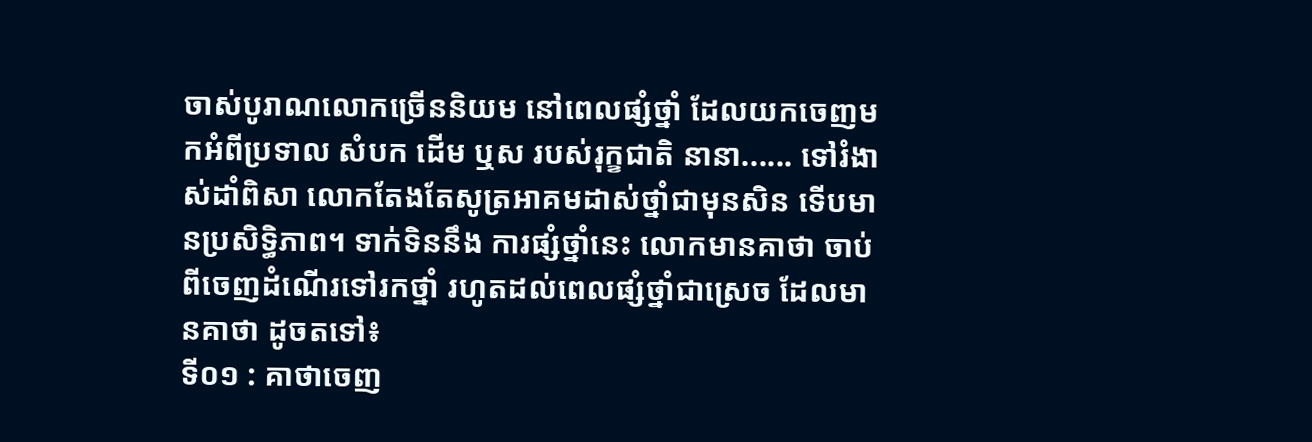ចាស់បូរាណលោកច្រើននិយម នៅពេលផ្សំថ្នាំ ដែលយកចេញមកអំពីប្រទាល សំបក ដើម ឬស របស់រុក្ខជាតិ នានា...... ទៅរំងាស់ដាំពិសា លោកតែងតែសូត្រអាគមដាស់ថ្នាំជាមុនសិន ទើបមានប្រសិទ្ធិភាព។ ទាក់ទិននឹង ការផ្សំថ្នាំនេះ លោកមានគាថា ចាប់ពីចេញដំណើរទៅរកថ្នាំ រហូតដល់ពេលផ្សំថ្នាំជាស្រេច ដែលមានគាថា ដូចតទៅ៖
ទី០១ : គាថាចេញ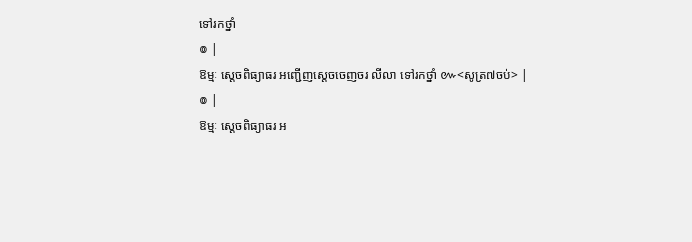ទៅរកថ្នាំ
៙ |
ឱម្មៈ ស្តេចពិធ្យាធរ អញ្ជើញស្តេចចេញចរ លីលា ទៅរកថ្នាំ ៚<សូត្រ៧ចប់> |
៙ |
ឱម្មៈ ស្តេចពិធ្យាធរ អ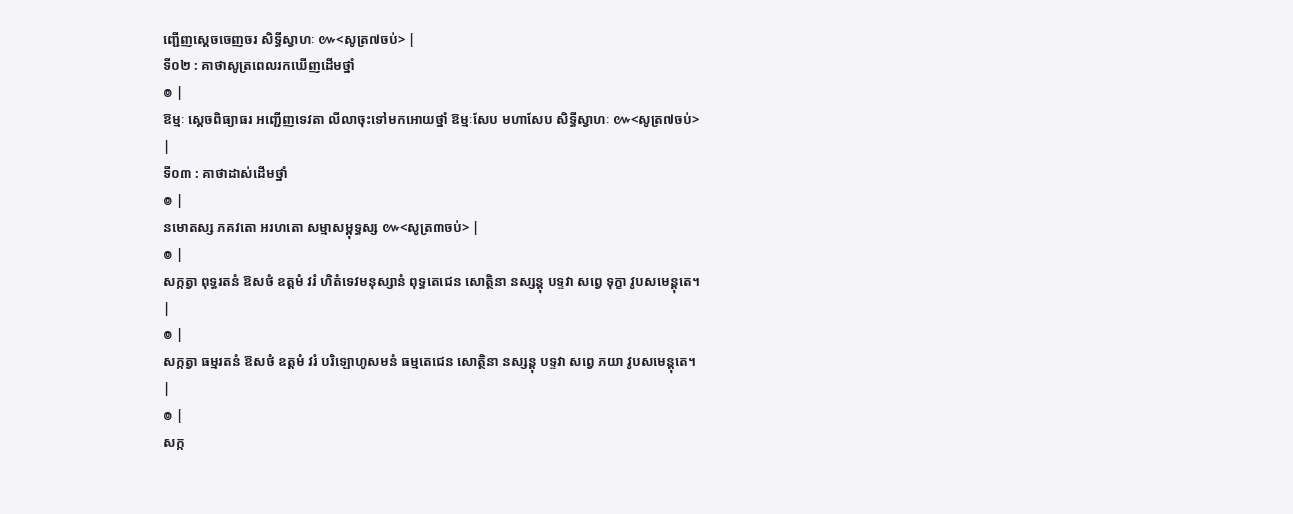ញ្ជើញស្តេចចេញចរ សិទ្ធីស្វាហៈ ៚<សូត្រ៧ចប់> |
ទី០២ : គាថាសូត្រពេលរកឃើញដើមថ្នាំ
៙ |
ឱម្មៈ ស្តេចពិធ្យាធរ អញ្ជើញទេវតា លីលាចុះទៅមកអោយថ្នាំ ឱម្មៈសែប មហាសែប សិទ្ធីស្វាហៈ ៚<សូត្រ៧ចប់> |
ទី០៣ : គាថាដាស់ដើមថ្នាំ
៙ |
នមោតស្ស ភគវតោ អរហតោ សម្មាសម្ពុទ្ធស្ស ៚<សូត្រ៣ចប់> |
៙ |
សក្កត្វា ពុទ្ធរតនំ ឱសថំ ឧត្តមំ វរំ ហិតំទេវមនុស្សានំ ពុទ្ធតេជេន សោត្ថិនា នស្សន្តុ បទ្ទវា សព្វេ ទុក្ខា វូបសមេន្តុតេ។ |
៙ |
សក្កត្វា ធម្មរតនំ ឱសថំ ឧត្តមំ វរំ បរិឡោហូសមនំ ធម្មតេជេន សោត្ថិនា នស្សន្តុ បទ្ទវា សព្វេ ភយា វូបសមេន្តុតេ។ |
៙ |
សក្ក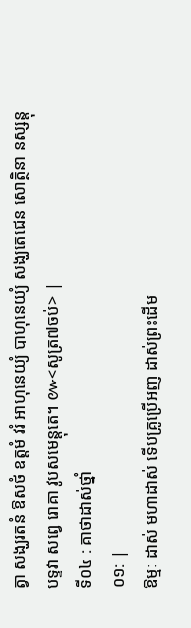ត្វា សង្ឃរតនំ ឱសថំ ឧត្តមំ វរំ អាហុនេយ្យំ បាហុនេយ្យំ សង្ឃតេជេន សោត្ថិនា នស្សន្តុ បទ្ទវា សព្វេ រោគា វូបសមេន្តុតេ។ ៚<សូត្រ៧ចប់> |
ទី០៤ : គាថាដាស់ថ្នាំ
០១: |
ឱម្មៈ ដាស់ មហាដាស់ ទើបគ្រូប្រើអញ ដាស់ព្រះដើម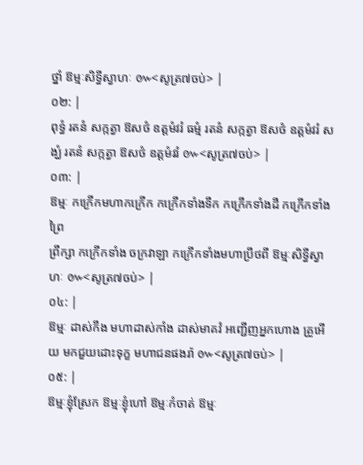ថ្នាំ ឱម្មៈសិទ្ធីស្វាហៈ ៚<សូត្រ៧ចប់> |
០២: |
ពុទ្ធំ រតនំ សក្កត្វា ឱសថំ ឧត្តមំវរំ ធម្មំ រតនំ សក្កត្វា ឱសថំ ឧត្តមំវរំ សង្ឃំ រតនំ សក្កត្វា ឱសថំ ឧត្តមំវរំ ៚<សូត្រ៧ចប់> |
០៣: |
ឱម្មៈ កក្រើកមហាកក្រើក កក្រើកទាំងទឹក កក្រើកទាំងដី កក្រើកទាំងព្រៃ
ព្រឹក្សា កក្រើកទាំង ចក្រវាឡា កក្រើកទាំងមហាប្រឹថពី ឱម្មៈសិទ្ធីស្វាហៈ ៚<សូត្រ៧ចប់> |
០៤: |
ឱម្មៈ ដាស់កឹង មហាដាស់កាំង ដាស់មាគវំ អញ្ជើញអ្នកហោង គ្រូអើយ មកជួយដោះទុក្ខ មហាជនផងរ៉ា ៚<សូត្រ៧ចប់> |
០៥: |
ឱម្មៈខ្ញុំស្រែក ឱម្មៈខ្ញុំហៅ ឱម្មៈកំចាត់ ឱម្មៈ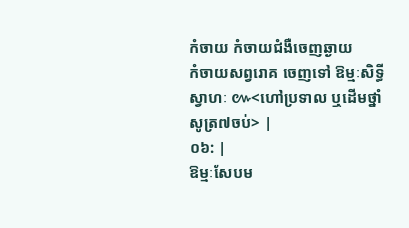កំចាយ កំចាយជំងឺចេញឆ្ងាយ
កំចាយសព្វរោគ ចេញទៅ ឱម្មៈសិទ្ធីស្វាហៈ ៚<ហៅប្រទាល ឬដើមថ្នាំ សូត្រ៧ចប់> |
០៦: |
ឱម្មៈសែបម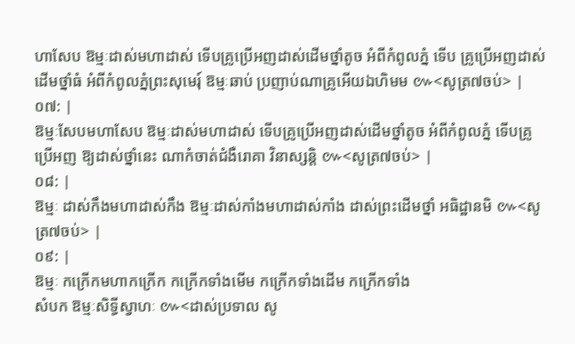ហាសែប ឱម្មៈដាស់មហាដាស់ ទើបគ្រូប្រើអញដាស់ដើមថ្នាំតូច អំពីកំពូលភ្នំ ទើប គ្រូប្រើអញដាស់ដើមថ្នាំធំ អំពីកំពូលភ្នំព្រះសុមេរុ៍ ឱម្មៈឆាប់ ប្រញាប់ណាគ្រូអើយឯហិមម ៚<សូត្រ៧ចប់> |
០៧: |
ឱម្មៈសែបមហាសែប ឱម្មៈដាស់មហាដាស់ ទើបគ្រូប្រើអញដាស់ដើមថ្នាំតូច អំពីកំពូលភ្នំ ទើបគ្រូប្រើអញ ឱ្យដាស់ថ្នាំនេះ ណាកំចាត់ជំងឺរោគា វិនាស្សន្តិ ៚<សូត្រ៧ចប់> |
០៨: |
ឱម្មៈ ដាស់កឹងមហាដាស់កឹង ឱម្មៈដាស់កាំងមហាដាស់កាំង ដាស់ព្រះដើមថ្នាំ អធិដ្ឋានមិ ៚<សូត្រ៧ចប់> |
០៩: |
ឱម្មៈ កក្រើកមហាកក្រើក កក្រើកទាំងមើម កក្រើកទាំងដើម កក្រើកទាំង
សំបក ឱម្មៈសិទ្ធីស្វាហៈ ៚<ដាស់ប្រទាល សូ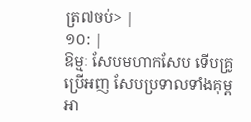ត្រ៧ចប់> |
១០: |
ឱម្មៈ សែបមហាកសែប ទើបគ្រូប្រើអញ សែបប្រទាលទាំងគុម្ព អា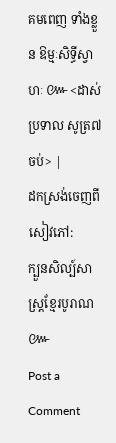គមពេញ ទាំងខ្លួន ឱម្មៈសិទ្ធីស្វាហៈ ៚<ដាស់ប្រទាល សូត្រ៧ចប់> |
ដកស្រង់ចេញពីសៀវភៅ:
ក្បួនសិល្ប៍សាស្រ្តខ្មែរបូរាណ
៚
Post a Comment